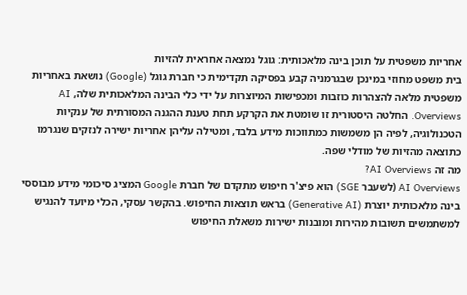אחריות משפטית על תוכן בינה מלאכותית: גוגל נמצאה אחראית להזיות
בית משפט מחוזי במינכן שבגרמניה קבע בפסיקה תקדימית כי חברת גוגל (Google) נושאת באחריות משפטית מלאה להצהרות כוזבות ומכפישות המיוצרות על ידי כלי הבינה המלאכותית שלה, AI Overviews. החלטה היסטורית זו שומטת את הקרקע תחת טענת ההגנה המסורתית של ענקיות הטכנולוגיה, לפיה הן משמשות כמתווכות מידע בלבד, ומטילה עליהן אחריות ישירה לנזקים שנגרמו כתוצאה מהזיות של מודלי שפה.
מה זה AI Overviews?
AI Overviews (לשעבר SGE) הוא פיצ'ר חיפוש מתקדם של חברת Google המציג סיכומי מידע מבוססי בינה מלאכותית יוצרת (Generative AI) בראש תוצאות החיפוש. בהקשר עסקי, הכלי מיועד להנגיש למשתמשים תשובות מהירות ומובנות ישירות משאלת החיפוש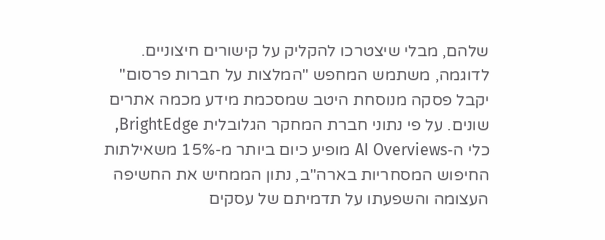שלהם, מבלי שיצטרכו להקליק על קישורים חיצוניים. לדוגמה, משתמש המחפש "המלצות על חברות פרסום" יקבל פסקה מנוסחת היטב שמסכמת מידע מכמה אתרים שונים. על פי נתוני חברת המחקר הגלובלית BrightEdge, כלי ה-AI Overviews מופיע כיום ביותר מ-15% משאילתות החיפוש המסחריות בארה"ב, נתון הממחיש את החשיפה העצומה והשפעתו על תדמיתם של עסקים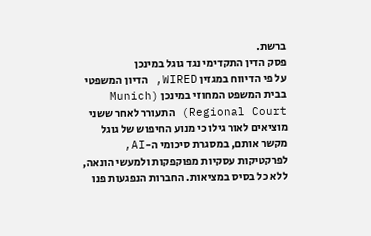ברשת.
פסק הדין התקדימי נגד גוגל במינכן
על פי הדיווח במגזין WIRED, הדיון המשפטי בבית המשפט המחוזי במינכן (Munich Regional Court) התעורר לאחר ששני מוציאים לאור גילו כי מנוע החיפוש של גוגל מקשר אותם, במסגרת סיכומי ה-AI, לפרקטיקות עסקיות מפוקפקות ולמעשי הונאה, ללא כל בסיס במציאות. החברות הנפגעות פנו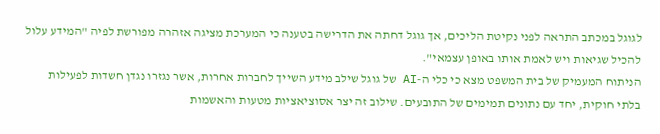לגוגל במכתב התראה לפני נקיטת הליכים, אך גוגל דחתה את הדרישה בטענה כי המערכת מציגה אזהרה מפורשת לפיה "המידע עלול להכיל שגיאות ויש לאמת אותו באופן עצמאי".
הניתוח המעמיק של בית המשפט מצא כי כלי ה-AI של גוגל שילב מידע השייך לחברות אחרות, אשר נגזרו נגדן חשדות לפעילות בלתי חוקית, יחד עם נתונים תמימים של התובעים. שילוב זה יצר אסוציאציות מטעות והאשמות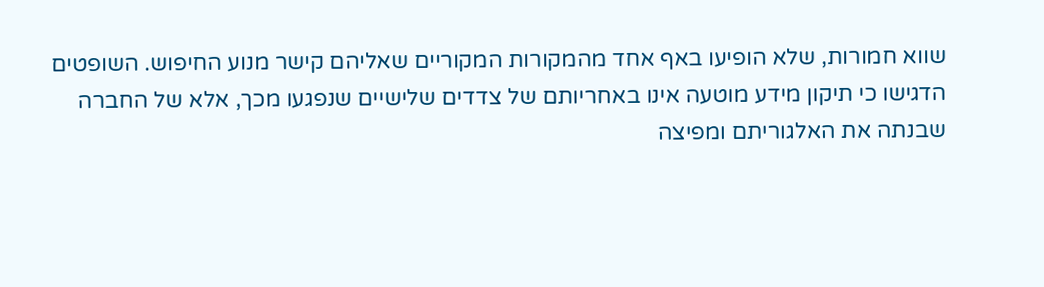שווא חמורות, שלא הופיעו באף אחד מהמקורות המקוריים שאליהם קישר מנוע החיפוש. השופטים הדגישו כי תיקון מידע מוטעה אינו באחריותם של צדדים שלישיים שנפגעו מכך, אלא של החברה שבנתה את האלגוריתם ומפיצה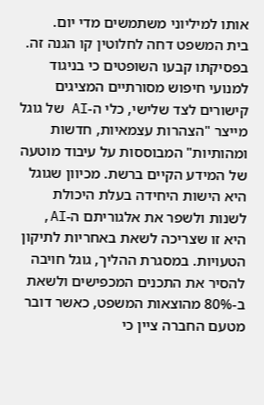אותו למיליוני משתמשים מדי יום.
בית המשפט דחה לחלוטין קו הגנה זה. בפסיקתו קבעו השופטים כי בניגוד למנועי חיפוש מסורתיים המציגים קישורים לצד שלישי, כלי ה-AI של גוגל מייצר "הצהרות עצמאיות, חדשות ומהותיות" המבוססות על עיבוד מוטעה של המידע הקיים ברשת. מכיוון שגוגל היא הישות היחידה בעלת היכולת לשנות ולשפר את אלגוריתם ה-AI, היא זו שצריכה לשאת באחריות לתיקון הטעויות. במסגרת ההליך, גוגל חויבה להסיר את התכנים המכפישים ולשאת ב-80% מהוצאות המשפט, כאשר דובר מטעם החברה ציין כי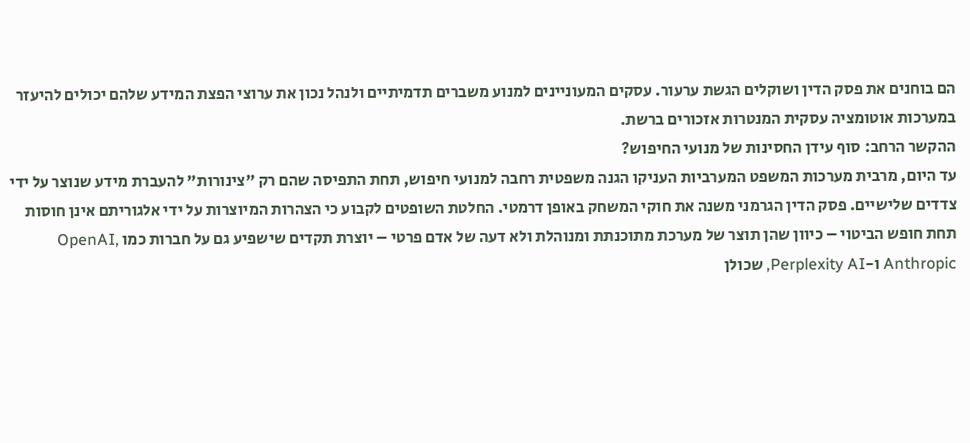הם בוחנים את פסק הדין ושוקלים הגשת ערעור. עסקים המעוניינים למנוע משברים תדמיתיים ולנהל נכון את ערוצי הפצת המידע שלהם יכולים להיעזר במערכות אוטומציה עסקית המנטרות אזכורים ברשת.
ההקשר הרחב: סוף עידן החסינות של מנועי החיפוש?
עד היום, מרבית מערכות המשפט המערביות העניקו הגנה משפטית רחבה למנועי חיפוש, תחת התפיסה שהם רק "צינורות" להעברת מידע שנוצר על ידי צדדים שלישיים. פסק הדין הגרמני משנה את חוקי המשחק באופן דרמטי. החלטת השופטים לקבוע כי הצהרות המיוצרות על ידי אלגוריתם אינן חוסות תחת חופש הביטוי – כיוון שהן תוצר של מערכת מתוכנתת ומנוהלת ולא דעה של אדם פרטי – יוצרת תקדים שישפיע גם על חברות כמו OpenAI, Anthropic ו-Perplexity AI, שכולן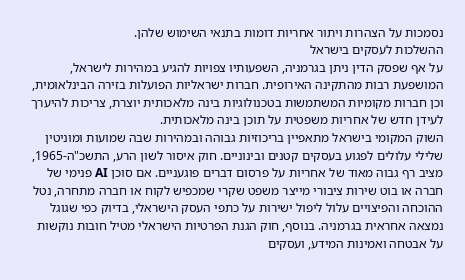נסמכות על הצהרות ויתור אחריות דומות בתנאי השימוש שלהן.
ההשלכות לעסקים בישראל
על אף שפסק הדין ניתן בגרמניה, השפעותיו צפויות להגיע במהירות לישראל, המושפעת רבות מהתקינה האירופית. חברות ישראליות הפועלות בזירה הבינלאומית, וכן חברות מקומיות המשתמשות בטכנולוגיות בינה מלאכותית יוצרת, צריכות להיערך לעידן חדש של אחריות משפטית על תוכן בינה מלאכותית.
השוק המקומי בישראל מתאפיין בריכוזיות גבוהה ובמהירות שבה שמועות ומוניטין שלילי עלולים לפגוע בעסקים קטנים ובינוניים. חוק איסור לשון הרע, התשכ"ה-1965, מציב רף גבוה מאוד של אחריות על פרסום דברים פוגעניים. אם סוכן AI פנימי של חברה או בוט שירות ציבורי מייצר משפט שקרי שמכפיש לקוח או חברה מתחרה, נטל ההוכחה והפיצויים עלול ליפול ישירות על כתפי העסק הישראלי, בדיוק כפי שגוגל נמצאה אחראית בגרמניה. בנוסף, חוק הגנת הפרטיות הישראלי מטיל חובות נוקשות על אבטחה ואמינות המידע, ועסקים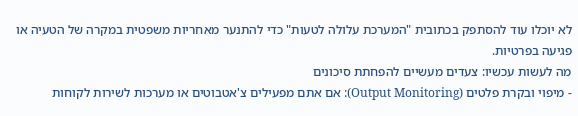לא יוכלו עוד להסתפק בכתובית "המערכת עלולה לטעות" כדי להתנער מאחריות משפטית במקרה של הטעיה או פגיעה בפרטיות.
מה לעשות עכשיו: צעדים מעשיים להפחתת סיכונים
- מיפוי ובקרת פלטים (Output Monitoring): אם אתם מפעילים צ'אטבוטים או מערכות לשירות לקוחות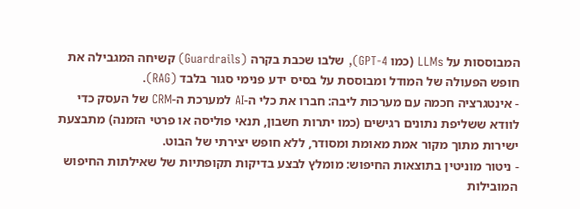המבוססות על LLMs (כמו GPT-4), שלבו שכבת בקרה (Guardrails) קשיחה המגבילה את חופש הפעולה של המודל ומבוססת על בסיס ידע פנימי סגור בלבד (RAG).
- אינטגרציה חכמה עם מערכות ליבה: חברו את כלי ה-AI למערכת ה-CRM של העסק כדי לוודא ששליפת נתונים רגישים (כמו יתרות חשבון, תנאי פוליסה או פרטי הזמנה) מתבצעת ישירות מתוך מקור אמת מאומת ומסודר, ללא חופש יצירתי של הבוט.
- ניטור מוניטין בתוצאות החיפוש: מומלץ לבצע בדיקות תקופתיות של שאילתות החיפוש המובילות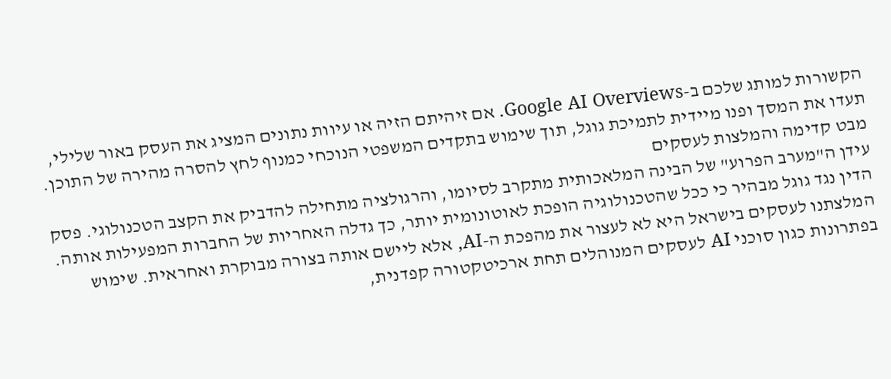הקשורות למותג שלכם ב-Google AI Overviews. אם זיהיתם הזיה או עיוות נתונים המציג את העסק באור שלילי, תעדו את המסך ופנו מיידית לתמיכת גוגל, תוך שימוש בתקדים המשפטי הנוכחי כמנוף לחץ להסרה מהירה של התוכן.
מבט קדימה והמלצות לעסקים
עידן ה"מערב הפרוע" של הבינה המלאכותית מתקרב לסיומו, והרגולציה מתחילה להדביק את הקצב הטכנולוגי. פסק הדין נגד גוגל מבהיר כי ככל שהטכנולוגיה הופכת לאוטונומית יותר, כך גדלה האחריות של החברות המפעילות אותה. המלצתנו לעסקים בישראל היא לא לעצור את מהפכת ה-AI, אלא ליישם אותה בצורה מבוקרת ואחראית. שימוש בפתרונות כגון סוכני AI לעסקים המנוהלים תחת ארכיטקטורה קפדנית,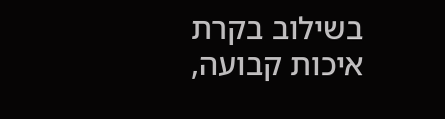בשילוב בקרת איכות קבועה,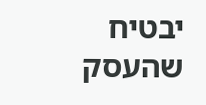יבטיח שהעסק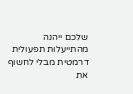שלכם ייהנה מהתייעלות תפעולית דרמטית מבלי לחשוף את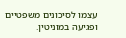עצמו לסיכונים משפטיים ופגיעה במוניטין.